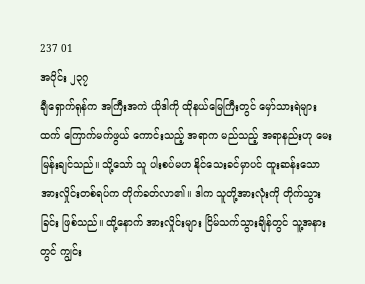237 01
အပိုင်း ၂၃၇
ချီရှောက်ရုန်က အကြီးအကဲ ယိုဒါကို ထိုနယ်မြေကြီးတွင် မှော်သားရဲများထက် ကြောက်မက်ဖွယ် ကောင်းသည့် အရာက မည်သည့် အရာနည်းဟု မေးမြန်းချင်သည်။ သို့သော် သူ ပါးစပ်မဟ နိုင်သေးခင်မှာပင် ထူးဆန်းသော အားလှိုင်းတစ်ရပ်က တိုက်ခတ်လာ၏။ ဒါက သူတို့အားလုံးကို တိုက်သွားခြင်း ဖြစ်သည်။ ထို့နောက် အားလှိုင်းများ ငြိမ်သက်သွားချိန်တွင် သူ့အနားတွင် ကျွင်း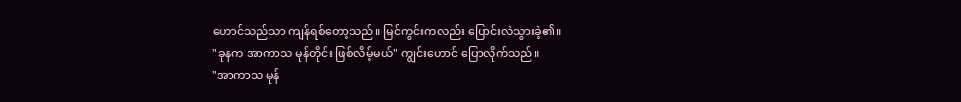ဟောင်သည်သာ ကျန်ရစ်တော့သည်။ မြင်ကွင်းကလည်း ပြောင်းလဲသွားခဲ့၏။
"ခုနက အာကာသ မုန်တိုင်း ဖြစ်လိမ့်မယ်" ကျွင်းဟောင် ပြောလိုက်သည်။
"အာကာသ မုန်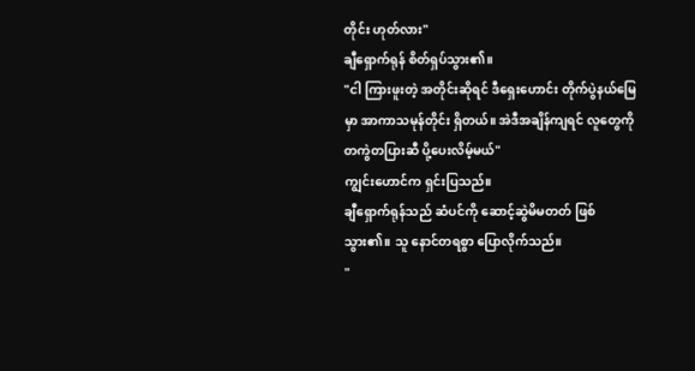တိုင်း ဟုတ်လား"
ချီရှောက်ရုန် စိတ်ရှပ်သွား၏။
"ငါ ကြားဖူးတဲ့ အတိုင်းဆိုရင် ဒီရှေးဟောင်း တိုက်ပွဲနယ်မြေမှာ အာကာသမုန်တိုင်း ရှိတယ်။ အဲဒီအချိန်ကျရင် လူတွေကို တကွဲတပြားဆီ ပို့ပေးလိမ့်မယ်"
ကျွင်းဟောင်က ရှင်းပြသည်။
ချီရှောက်ရုန်သည် ဆံပင်ကို ဆောင့်ဆွဲမိမတတ် ဖြစ်သွား၏။ သူ နောင်တရစွာ ပြောလိုက်သည်။
"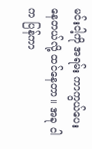မင်းငါ့ကို အရမ်း ကာကွယ်ပေးနေတယ်လို့ ထင်နေတာ။ အခု ငါက ပြန်ကာ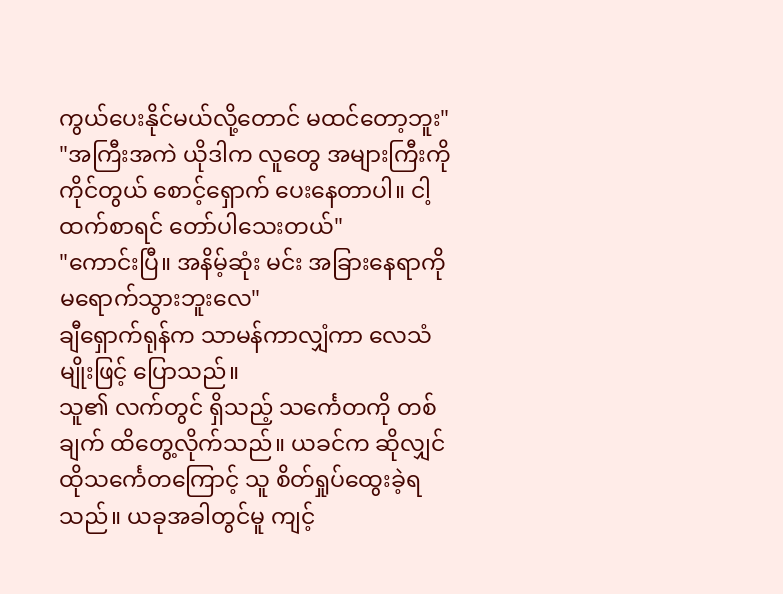ကွယ်ပေးနိုင်မယ်လို့တောင် မထင်တော့ဘူး"
"အကြီးအကဲ ယိုဒါက လူတွေ အများကြီးကို ကိုင်တွယ် စောင့်ရှောက် ပေးနေတာပါ။ ငါ့ထက်စာရင် တော်ပါသေးတယ်"
"ကောင်းပြီ။ အနိမ့်ဆုံး မင်း အခြားနေရာကို မရောက်သွားဘူးလေ"
ချီရှောက်ရုန်က သာမန်ကာလျှံကာ လေသံမျိုးဖြင့် ပြောသည်။
သူ၏ လက်တွင် ရှိသည့် သင်္ကေတကို တစ်ချက် ထိတွေ့လိုက်သည်။ ယခင်က ဆိုလျှင် ထိုသင်္ကေတကြောင့် သူ စိတ်ရှုပ်ထွေးခဲ့ရသည်။ ယခုအခါတွင်မူ ကျင့်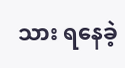သား ရနေခဲ့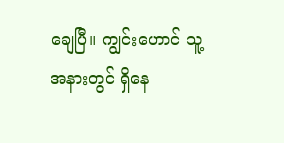ချေပြီ။ ကျွင်းဟောင် သူ့အနားတွင် ရှိနေ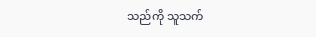သည်ကို သူသက်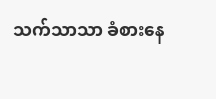သက်သာသာ ခံစားနေ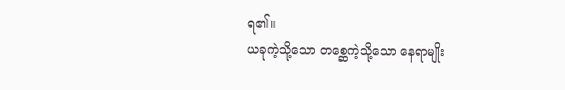ရ၏။
ယခုကဲ့သို့သော တစ္ဆေကဲ့သို့သော နေရာမျိုး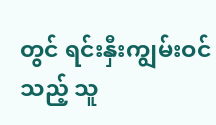တွင် ရင်းနှီးကျွမ်းဝင်သည့် သူ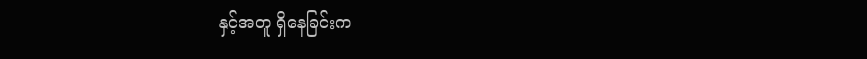နှင့်အတူ ရှိနေခြင်းက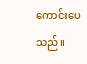ကောင်းပေသည်။